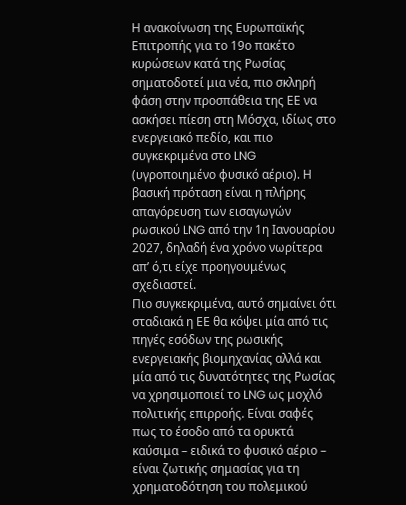Η ανακοίνωση της Ευρωπαϊκής Επιτροπής για το 19ο πακέτο κυρώσεων κατά της Ρωσίας σηματοδοτεί μια νέα, πιο σκληρή φάση στην προσπάθεια της ΕΕ να ασκήσει πίεση στη Μόσχα, ιδίως στο ενεργειακό πεδίο, και πιο συγκεκριμένα στο LNG (υγροποιημένο φυσικό αέριο). Η βασική πρόταση είναι η πλήρης απαγόρευση των εισαγωγών ρωσικού LNG από την 1η Ιανουαρίου 2027, δηλαδή ένα χρόνο νωρίτερα απ’ ό,τι είχε προηγουμένως σχεδιαστεί.
Πιο συγκεκριμένα, αυτό σημαίνει ότι σταδιακά η ΕΕ θα κόψει μία από τις πηγές εσόδων της ρωσικής ενεργειακής βιομηχανίας αλλά και μία από τις δυνατότητες της Ρωσίας να χρησιμοποιεί το LNG ως μοχλό πολιτικής επιρροής. Είναι σαφές πως το έσοδο από τα ορυκτά καύσιμα – ειδικά το φυσικό αέριο – είναι ζωτικής σημασίας για τη χρηματοδότηση του πολεμικού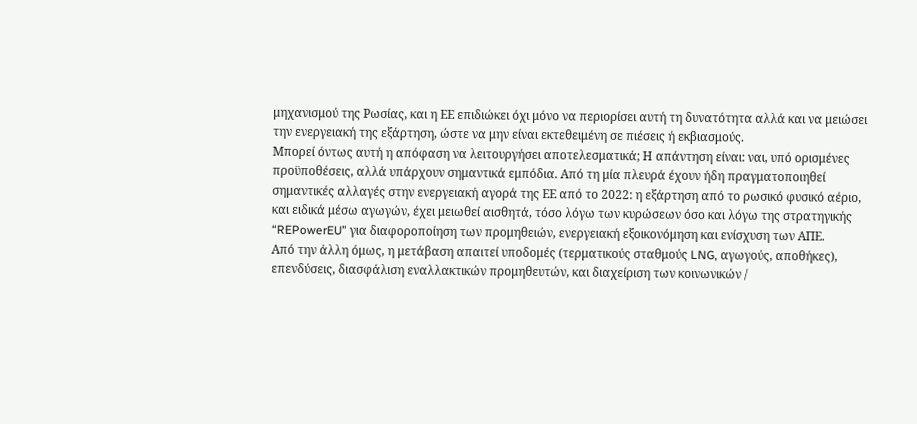μηχανισμού της Ρωσίας, και η ΕΕ επιδιώκει όχι μόνο να περιορίσει αυτή τη δυνατότητα αλλά και να μειώσει την ενεργειακή της εξάρτηση, ώστε να μην είναι εκτεθειμένη σε πιέσεις ή εκβιασμούς.
Μπορεί όντως αυτή η απόφαση να λειτουργήσει αποτελεσματικά; Η απάντηση είναι: ναι, υπό ορισμένες προϋποθέσεις, αλλά υπάρχουν σημαντικά εμπόδια. Από τη μία πλευρά έχουν ήδη πραγματοποιηθεί σημαντικές αλλαγές στην ενεργειακή αγορά της ΕΕ από το 2022: η εξάρτηση από το ρωσικό φυσικό αέριο, και ειδικά μέσω αγωγών, έχει μειωθεί αισθητά, τόσο λόγω των κυρώσεων όσο και λόγω της στρατηγικής “REPowerEU” για διαφοροποίηση των προμηθειών, ενεργειακή εξοικονόμηση και ενίσχυση των ΑΠΕ.
Από την άλλη όμως, η μετάβαση απαιτεί υποδομές (τερματικούς σταθμούς LNG, αγωγούς, αποθήκες), επενδύσεις, διασφάλιση εναλλακτικών προμηθευτών, και διαχείριση των κοινωνικών /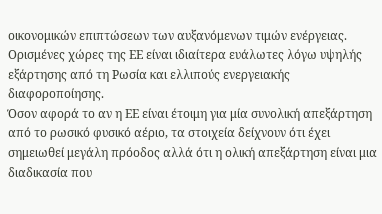οικονομικών επιπτώσεων των αυξανόμενων τιμών ενέργειας. Ορισμένες χώρες της ΕΕ είναι ιδιαίτερα ευάλωτες λόγω υψηλής εξάρτησης από τη Ρωσία και ελλιπούς ενεργειακής διαφοροποίησης.
Όσον αφορά το αν η ΕΕ είναι έτοιμη για μία συνολική απεξάρτηση από το ρωσικό φυσικό αέριο, τα στοιχεία δείχνουν ότι έχει σημειωθεί μεγάλη πρόοδος αλλά ότι η ολική απεξάρτηση είναι μια διαδικασία που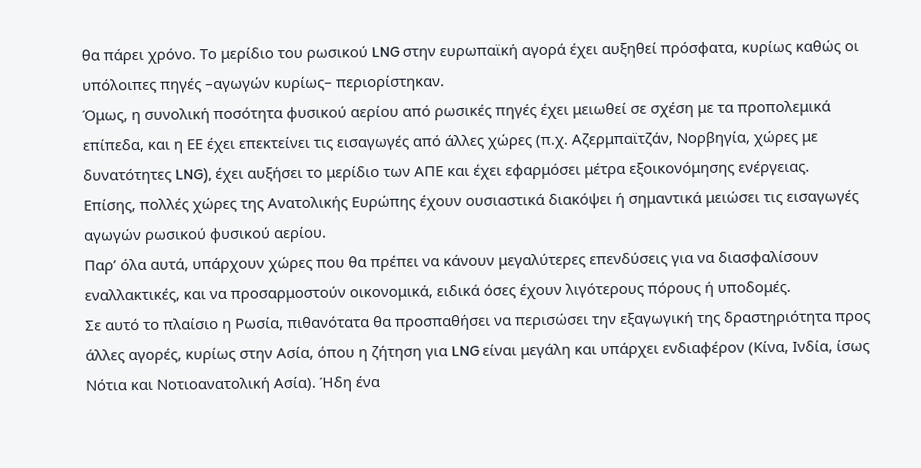θα πάρει χρόνο. Το μερίδιο του ρωσικού LNG στην ευρωπαϊκή αγορά έχει αυξηθεί πρόσφατα, κυρίως καθώς οι υπόλοιπες πηγές –αγωγών κυρίως– περιορίστηκαν.
Όμως, η συνολική ποσότητα φυσικού αερίου από ρωσικές πηγές έχει μειωθεί σε σχέση με τα προπολεμικά επίπεδα, και η ΕΕ έχει επεκτείνει τις εισαγωγές από άλλες χώρες (π.χ. Αζερμπαϊτζάν, Νορβηγία, χώρες με δυνατότητες LNG), έχει αυξήσει το μερίδιο των ΑΠΕ και έχει εφαρμόσει μέτρα εξοικονόμησης ενέργειας.
Επίσης, πολλές χώρες της Ανατολικής Ευρώπης έχουν ουσιαστικά διακόψει ή σημαντικά μειώσει τις εισαγωγές αγωγών ρωσικού φυσικού αερίου.
Παρ’ όλα αυτά, υπάρχουν χώρες που θα πρέπει να κάνουν μεγαλύτερες επενδύσεις για να διασφαλίσουν εναλλακτικές, και να προσαρμοστούν οικονομικά, ειδικά όσες έχουν λιγότερους πόρους ή υποδομές.
Σε αυτό το πλαίσιο η Ρωσία, πιθανότατα θα προσπαθήσει να περισώσει την εξαγωγική της δραστηριότητα προς άλλες αγορές, κυρίως στην Ασία, όπου η ζήτηση για LNG είναι μεγάλη και υπάρχει ενδιαφέρον (Κίνα, Ινδία, ίσως Νότια και Νοτιοανατολική Ασία). Ήδη ένα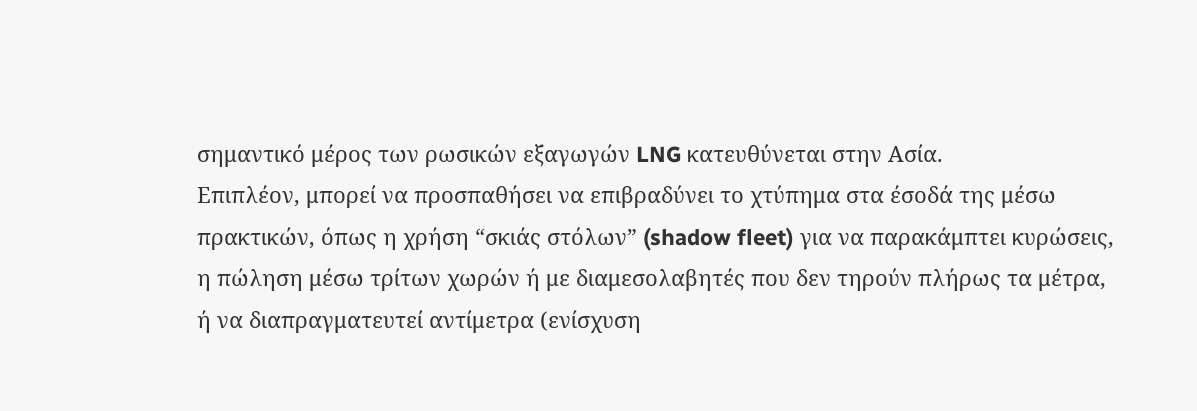σημαντικό μέρος των ρωσικών εξαγωγών LNG κατευθύνεται στην Ασία.
Επιπλέον, μπορεί να προσπαθήσει να επιβραδύνει το χτύπημα στα έσοδά της μέσω πρακτικών, όπως η χρήση “σκιάς στόλων” (shadow fleet) για να παρακάμπτει κυρώσεις, η πώληση μέσω τρίτων χωρών ή με διαμεσολαβητές που δεν τηρούν πλήρως τα μέτρα, ή να διαπραγματευτεί αντίμετρα (ενίσχυση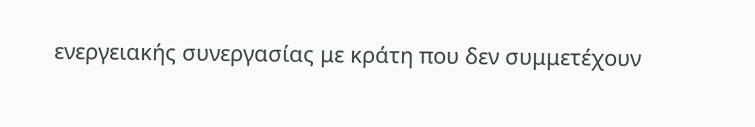ενεργειακής συνεργασίας με κράτη που δεν συμμετέχουν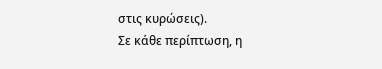στις κυρώσεις).
Σε κάθε περίπτωση, η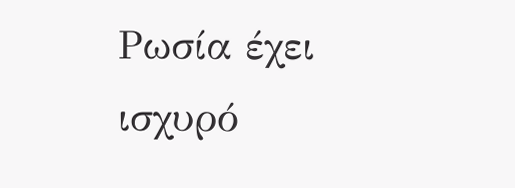Ρωσία έχει ισχυρό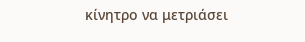κίνητρο να μετριάσει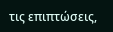τις επιπτώσεις,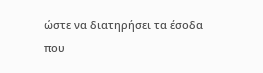ώστε να διατηρήσει τα έσοδα που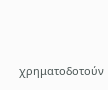χρηματοδοτούν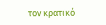τον κρατικό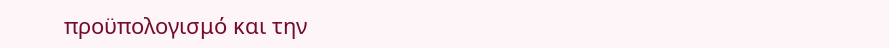προϋπολογισμό και την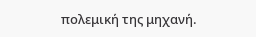πολεμική της μηχανή.